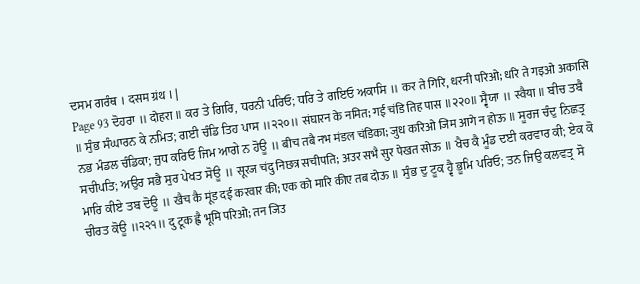ਦਸਮ ਗਰੰਥ । दसम ग्रंथ । |
Page 93 ਦੋਹਰਾ ॥ दोहरा ॥ ਕਰ ਤੇ ਗਿਰਿ, ਧਰਨੀ ਪਰਿਓ; ਧਰਿ ਤੇ ਗਇਓ ਅਕਾਸਿ ॥ कर ते गिरि, धरनी परिओ; धरि ते गइओ अकासि ॥ ਸੁੰਭ ਸੰਘਾਰਨ ਕੇ ਨਮਿਤ; ਗਈ ਚੰਡਿ ਤਿਹ ਪਾਸ ॥੨੨੦॥ संघारन के नमित; गई चंडि तिह पास ॥२२०॥ ਸ੍ਵੈਯਾ ॥ स्वैया ॥ ਬੀਚ ਤਬੈ ਨਭ ਮੰਡਲ ਚੰਡਿਕਾ; ਜੁਧ ਕਰਿਓ ਜਿਮ ਆਗੇ ਨ ਹੋਊ ॥ बीच तबै नभ मंडल चंडिका; जुध करिओ जिम आगे न होऊ ॥ ਸੂਰਜ ਚੰਦੁ ਨਿਛਤ੍ਰ ਸਚੀਪਤਿ; ਅਉਰ ਸਭੈ ਸੁਰ ਪੇਖਤ ਸੋਊ ॥ सूरज चंदु निछत्र सचीपति; अउर सभै सुर पेखत सोऊ ॥ ਖੈਚ ਕੈ ਮੂੰਡ ਦਈ ਕਰਵਾਰ ਕੀ; ਏਕ ਕੋ ਮਾਰਿ ਕੀਏ ਤਬ ਦੋਊ ॥ खैच कै मूंड दई करवार की; एक को मारि कीए तब दोऊ ॥ ਸੁੰਭ ਦੁ ਟੂਕ ਹ੍ਵੈ ਭੂਮਿ ਪਰਿਓ; ਤਨ ਜਿਉ ਕਲਵਤ੍ਰ ਸੋ ਚੀਰਤ ਕੋਊ ॥੨੨੧॥ दु टूक ह्वै भूमि परिओ; तन जिउ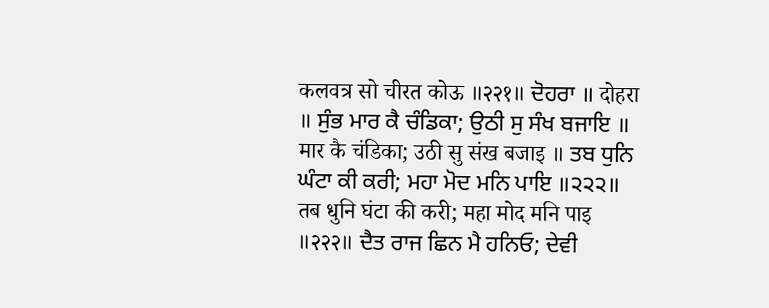कलवत्र सो चीरत कोऊ ॥२२१॥ ਦੋਹਰਾ ॥ दोहरा ॥ ਸੁੰਭ ਮਾਰ ਕੈ ਚੰਡਿਕਾ; ਉਠੀ ਸੁ ਸੰਖ ਬਜਾਇ ॥ मार कै चंडिका; उठी सु संख बजाइ ॥ ਤਬ ਧੁਨਿ ਘੰਟਾ ਕੀ ਕਰੀ; ਮਹਾ ਮੋਦ ਮਨਿ ਪਾਇ ॥੨੨੨॥ तब धुनि घंटा की करी; महा मोद मनि पाइ ॥२२२॥ ਦੈਤ ਰਾਜ ਛਿਨ ਮੈ ਹਨਿਓ; ਦੇਵੀ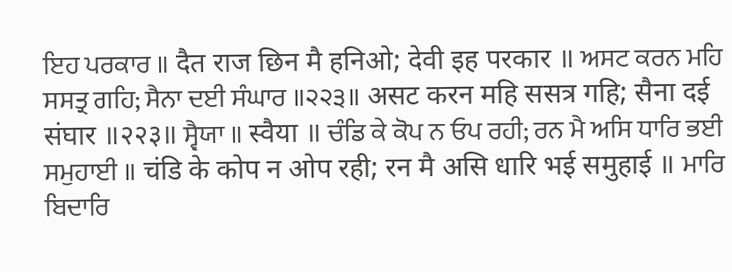ਇਹ ਪਰਕਾਰ ॥ दैत राज छिन मै हनिओ; देवी इह परकार ॥ ਅਸਟ ਕਰਨ ਮਹਿ ਸਸਤ੍ਰ ਗਹਿ; ਸੈਨਾ ਦਈ ਸੰਘਾਰ ॥੨੨੩॥ असट करन महि ससत्र गहि; सैना दई संघार ॥२२३॥ ਸ੍ਵੈਯਾ ॥ स्वैया ॥ ਚੰਡਿ ਕੇ ਕੋਪ ਨ ਓਪ ਰਹੀ; ਰਨ ਮੈ ਅਸਿ ਧਾਰਿ ਭਈ ਸਮੁਹਾਈ ॥ चंडि के कोप न ओप रही; रन मै असि धारि भई समुहाई ॥ ਮਾਰਿ ਬਿਦਾਰਿ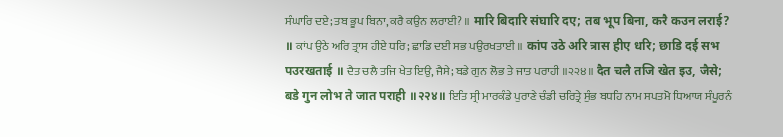ਸੰਘਾਰਿ ਦਏ; ਤਬ ਭੂਪ ਬਿਨਾ, ਕਰੈ ਕਉਨ ਲਰਾਈ? ॥ मारि बिदारि संघारि दए; तब भूप बिना, करै कउन लराई? ॥ ਕਾਂਪ ਉਠੇ ਅਰਿ ਤ੍ਰਾਸ ਹੀਏ ਧਰਿ; ਛਾਡਿ ਦਈ ਸਭ ਪਉਰਖਤਾਈ ॥ कांप उठे अरि त्रास हीए धरि; छाडि दई सभ पउरखताई ॥ ਦੈਤ ਚਲੈ ਤਜਿ ਖੇਤ ਇਉ, ਜੈਸੇ; ਬਡੇ ਗੁਨ ਲੋਭ ਤੇ ਜਾਤ ਪਰਾਹੀ ॥੨੨੪॥ दैत चलै तजि खेत इउ, जैसे; बडे गुन लोभ ते जात पराही ॥२२४॥ ਇਤਿ ਸ੍ਰੀ ਮਾਰਕੰਡੇ ਪੁਰਾਣੇ ਚੰਡੀ ਚਰਿਤ੍ਰੇ ਸੁੰਭ ਬਧਹਿ ਨਾਮ ਸਪਤਮੋ ਧਿਆਯ ਸੰਪੂਰਨੰ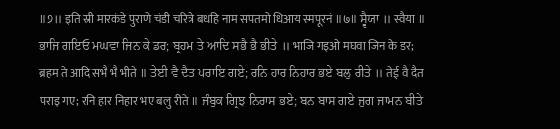॥੭॥ इति स्री मारकंडे पुराणे चंडी चरित्रे बधहि नाम सपतमो धिआय स्मपूरनं ॥७॥ ਸ੍ਵੈਯਾ ॥ स्वैया ॥ ਭਾਜਿ ਗਇਓ ਮਘਵਾ ਜਿਨ ਕੇ ਡਰ; ਬ੍ਰਹਮ ਤੇ ਆਦਿ ਸਭੈ ਭੈ ਭੀਤੇ ॥ भाजि गइओ मघवा जिन के डर; ब्रहम ते आदि सभै भै भीते ॥ ਤੇਈ ਵੈ ਦੈਤ ਪਰਾਇ ਗਏ; ਰਨਿ ਹਾਰ ਨਿਹਾਰ ਭਏ ਬਲੁ ਰੀਤੇ ॥ तेई वै दैत पराइ गए; रनि हार निहार भए बलु रीते ॥ ਜੰਬੁਕ ਗ੍ਰਿਝ ਨਿਰਾਸ ਭਏ; ਬਨ ਬਾਸ ਗਏ ਜੁਗ ਜਾਮਨ ਬੀਤੇ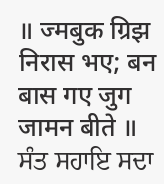॥ ज्मबुक ग्रिझ निरास भए; बन बास गए जुग जामन बीते ॥ ਸੰਤ ਸਹਾਇ ਸਦਾ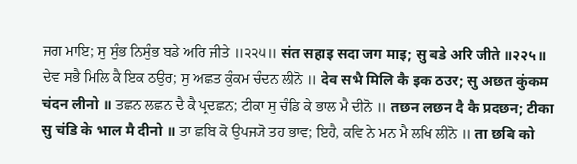ਜਗ ਮਾਇ; ਸੁ ਸੁੰਭ ਨਿਸੁੰਭ ਬਡੇ ਅਰਿ ਜੀਤੇ ॥੨੨੫॥ संत सहाइ सदा जग माइ; सु बडे अरि जीते ॥२२५॥ ਦੇਵ ਸਭੈ ਮਿਲਿ ਕੈ ਇਕ ਠਉਰ; ਸੁ ਅਛਤ ਕੁੰਕਮ ਚੰਦਨ ਲੀਨੋ ॥ देव सभै मिलि कै इक ठउर; सु अछत कुंकम चंदन लीनो ॥ ਤਛਨ ਲਛਨ ਦੈ ਕੈ ਪ੍ਰਦਛਨ; ਟੀਕਾ ਸੁ ਚੰਡਿ ਕੇ ਭਾਲ ਮੈ ਦੀਨੋ ॥ तछन लछन दै कै प्रदछन; टीका सु चंडि के भाल मै दीनो ॥ ਤਾ ਛਬਿ ਕੋ ਉਪਜ੍ਯੋ ਤਹ ਭਾਵ; ਇਹੈ, ਕਵਿ ਨੇ ਮਨ ਮੈ ਲਖਿ ਲੀਨੋ ॥ ता छबि को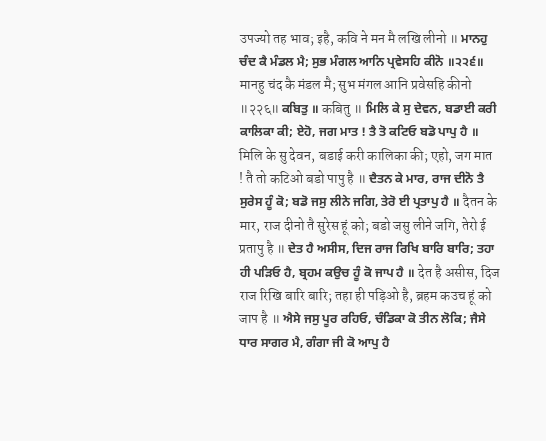उपज्यो तह भाव; इहै, कवि ने मन मै लखि लीनो ॥ ਮਾਨਹੁ ਚੰਦ ਕੈ ਮੰਡਲ ਮੈ; ਸੁਭ ਮੰਗਲ ਆਨਿ ਪ੍ਰਵੇਸਹਿ ਕੀਨੋ ॥੨੨੬॥ मानहु चंद कै मंडल मै; सुभ मंगल आनि प्रवेसहि कीनो ॥२२६॥ ਕਬਿਤੁ ॥ कबितु ॥ ਮਿਲਿ ਕੇ ਸੁ ਦੇਵਨ, ਬਡਾਈ ਕਰੀ ਕਾਲਿਕਾ ਕੀ; ਏਹੋ, ਜਗ ਮਾਤ ! ਤੈ ਤੋ ਕਟਿਓ ਬਡੋ ਪਾਪੁ ਹੈ ॥ मिलि के सु देवन, बडाई करी कालिका की; एहो, जग मात ! तै तो कटिओ बडो पापु है ॥ ਦੈਤਨ ਕੇ ਮਾਰ, ਰਾਜ ਦੀਨੋ ਤੈ ਸੁਰੇਸ ਹੂੰ ਕੋ; ਬਡੋ ਜਸੁ ਲੀਨੇ ਜਗਿ, ਤੇਰੋ ਈ ਪ੍ਰਤਾਪੁ ਹੈ ॥ दैतन के मार, राज दीनो तै सुरेस हूं को; बडो जसु लीने जगि, तेरो ई प्रतापु है ॥ ਦੇਤ ਹੈ ਅਸੀਸ, ਦਿਜ ਰਾਜ ਰਿਖਿ ਬਾਰਿ ਬਾਰਿ; ਤਹਾ ਹੀ ਪੜਿਓ ਹੈ, ਬ੍ਰਹਮ ਕਉਚ ਹੂੰ ਕੋ ਜਾਪ ਹੈ ॥ देत है असीस, दिज राज रिखि बारि बारि; तहा ही पड़िओ है, ब्रहम कउच हूं को जाप है ॥ ਐਸੇ ਜਸੁ ਪੂਰ ਰਹਿਓ, ਚੰਡਿਕਾ ਕੋ ਤੀਨ ਲੋਕਿ; ਜੈਸੇ ਧਾਰ ਸਾਗਰ ਮੈ, ਗੰਗਾ ਜੀ ਕੋ ਆਪੁ ਹੈ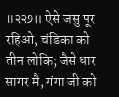॥੨੨੭॥ ऐसे जसु पूर रहिओ, चंडिका को तीन लोकि; जैसे धार सागर मै, गंगा जी को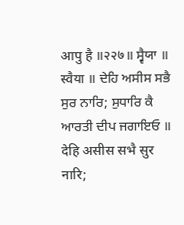आपु है ॥२२७॥ ਸ੍ਵੈਯਾ ॥ स्वैया ॥ ਦੇਹਿ ਅਸੀਸ ਸਭੈ ਸੁਰ ਨਾਰਿ; ਸੁਧਾਰਿ ਕੈ ਆਰਤੀ ਦੀਪ ਜਗਾਇਓ ॥ देहि असीस सभै सुर नारि;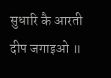सुधारि कै आरती दीप जगाइओ ॥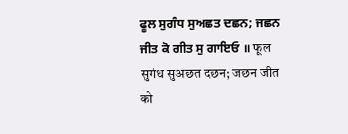ਫੂਲ ਸੁਗੰਧ ਸੁਅਛਤ ਦਛਨ; ਜਛਨ ਜੀਤ ਕੋ ਗੀਤ ਸੁ ਗਾਇਓ ॥ फूल सुगंध सुअछत दछन; जछन जीत को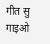गीत सु गाइओ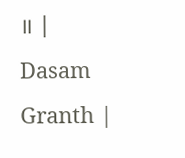॥ |
Dasam Granth |